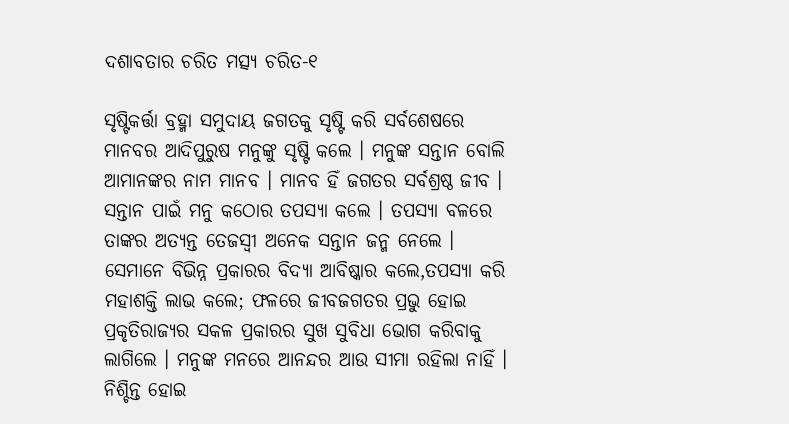ଦଶାବତାର ଚରିତ ମତ୍ସ୍ୟ ଚରିତ-୧

ସୃଷ୍ଟିକର୍ତ୍ତା ବ୍ରହ୍ମା ସମୁଦାୟ ଜଗତକୁ ସୃଷ୍ଟି କରି ସର୍ବଶେଷରେ ମାନବର ଆଦିପୁରୁଷ ମନୁଙ୍କୁ ସୃଷ୍ଟି କଲେ । ମନୁଙ୍କ ସନ୍ତାନ ବୋଲି ଆମାନଙ୍କର ନାମ ମାନବ । ମାନବ ହିଁ ଜଗତର ସର୍ବଶ୍ରଷ୍ଠ ଜୀବ । ସନ୍ତାନ ପାଇଁ ମନୁ କଠୋର ତପସ୍ୟା କଲେ । ତପସ୍ଯା ବଳରେ ତାଙ୍କର ଅତ୍ୟନ୍ତ ତେଜସ୍ଵୀ ଅନେକ ସନ୍ତାନ ଜନ୍ମ ନେଲେ । ସେମାନେ ବିଭିନ୍ନ ପ୍ରକାରର ବିଦ୍ୟା ଆବିଷ୍କାର କଲେ,ତପସ୍ଯା କରି ମହାଶକ୍ତି ଲାଭ କଲେ; ଫଳରେ ଜୀବଜଗତର ପ୍ରଭୁ ହୋଇ ପ୍ରକୃତିରାଜ୍ୟର ସକଳ ପ୍ରକାରର ସୁଖ ସୁବିଧା ଭୋଗ କରିବାକୁ ଲାଗିଲେ । ମନୁଙ୍କ ମନରେ ଆନନ୍ଦର ଆଉ ସୀମା ରହିଲା ନାହିଁ । ନିଶ୍ଚିନ୍ତ ହୋଇ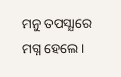ମନୁ ତପସ୍ଯାରେ ମଗ୍ନ ହେଲେ ।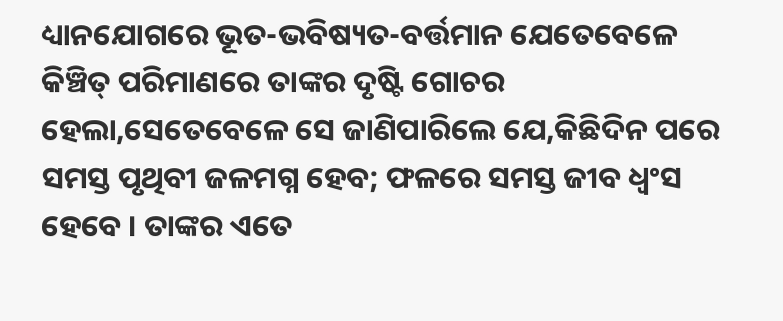ଧ୍ୟାନଯୋଗରେ ଭୂତ-ଭବିଷ୍ୟତ-ବର୍ତ୍ତମାନ ଯେତେବେଳେ କିଞ୍ଚିତ୍ ପରିମାଣରେ ତାଙ୍କର ଦୃଷ୍ଟି ଗୋଚର ହେଲା,ସେତେବେଳେ ସେ ଜାଣିପାରିଲେ ଯେ,କିଛିଦିନ ପରେ ସମସ୍ତ ପୃଥିବୀ ଜଳମଗ୍ନ ହେବ; ଫଳରେ ସମସ୍ତ ଜୀବ ଧ୍ଵଂସ ହେବେ । ତାଙ୍କର ଏତେ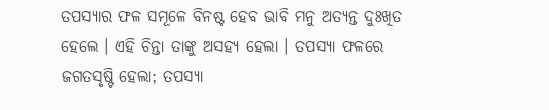ତପସ୍ୟାର ଫଳ ସମୂଳେ ବିନଷ୍ଟ ହେବ ଭାବି ମନୁ ଅତ୍ୟନ୍ତ ଦୁଃଖିତ ହେଲେ । ଏହି ଚିନ୍ତା ତାଙ୍କୁ ଅସହ୍ୟ ହେଲା । ତପସ୍ୟା ଫଳରେ ଜଗତସୃଷ୍ଟି ହେଲା; ତପସ୍ୟା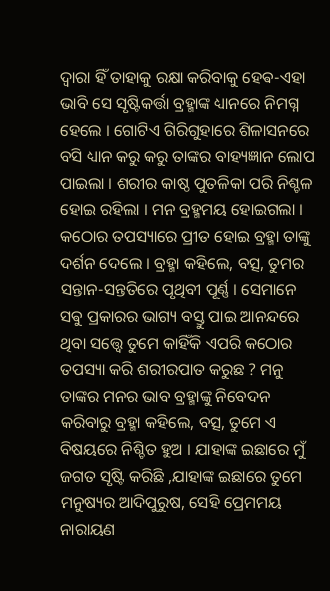ଦ୍ୱାରା ହିଁ ତାହାକୁ ରକ୍ଷା କରିବାକୁ ହେଵ-ଏହା ଭାବି ସେ ସୃଷ୍ଟିକର୍ତ୍ତା ବ୍ରହ୍ମାଙ୍କ ଧ୍ୟାନରେ ନିମଗ୍ନ ହେଲେ । ଗୋଟିଏ ଗିରିଗୁହାରେ ଶିଳାସନରେ ବସି ଧ୍ୟାନ କରୁ କରୁ ତାଙ୍କର ବାହ୍ୟଜ୍ଞାନ ଲୋପ ପାଇଲା । ଶରୀର କାଷ୍ଠ ପୁତଳିକା ପରି ନିଶ୍ଚଳ ହୋଇ ରହିଲା । ମନ ବ୍ରହ୍ମମୟ ହୋଇଗଲା । କଠୋର ତପସ୍ୟାରେ ପ୍ରୀତ ହୋଇ ବ୍ରହ୍ମା ତାଙ୍କୁ ଦର୍ଶନ ଦେଲେ । ବ୍ରହ୍ମା କହିଲେ, ବତ୍ସ, ତୁମର ସନ୍ତାନ-ସନ୍ତତିରେ ପୃଥିବୀ ପୂର୍ଣ୍ଣ । ସେମାନେ ସଵୁ ପ୍ରକାରର ଭାଗ୍ୟ ବସ୍ତୁ ପାଇ ଆନନ୍ଦରେ ଥିବା ସତ୍ତ୍ୱେ ତୁମେ କାହିଁକି ଏପରି କଠୋର ତପସ୍ୟା କରି ଶରୀରପାତ କରୁଛ ? ମନୁ ତାଙ୍କର ମନର ଭାବ ବ୍ରହ୍ମାଙ୍କୁ ନିବେଦନ କରିବାରୁ ବ୍ରହ୍ମା କହିଲେ, ବତ୍ସ, ତୁମେ ଏ ବିଷୟରେ ନିଶ୍ଚିତ ହୁଅ । ଯାହାଙ୍କ ଇଛାରେ ମୁଁ ଜଗତ ସୃଷ୍ଟି କରିଛି ,ଯାହାଙ୍କ ଇଛାରେ ତୁମେ ମନୁଷ୍ୟର ଆଦିପୁରୁଷ, ସେହି ପ୍ରେମମୟ ନାରାୟଣ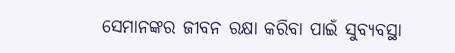ସେମାନଙ୍କର ଜୀବନ ରକ୍ଷା କରିବା ପାଇଁ ସୁବ୍ୟବସ୍ଥା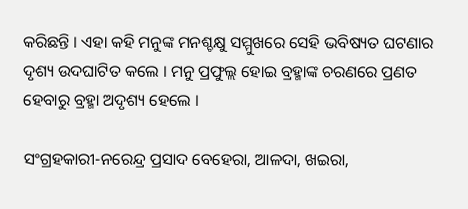କରିଛନ୍ତି । ଏହା କହି ମନୁଙ୍କ ମନଶ୍ଚକ୍ଷୁ ସମ୍ମୁଖରେ ସେହି ଭବିଷ୍ୟତ ଘଟଣାର ଦୃଶ୍ୟ ଉଦଘାଟିତ କଲେ । ମନୁ ପ୍ରଫୁଲ୍ଲ ହୋଇ ବ୍ରହ୍ମାଙ୍କ ଚରଣରେ ପ୍ରଣତ ହେବାରୁ ବ୍ରହ୍ମା ଅଦୃଶ୍ୟ ହେଲେ ।

ସଂଗ୍ରହକାରୀ-ନରେନ୍ଦ୍ର ପ୍ରସାଦ ବେହେରା, ଆଳଦା, ଖଇରା,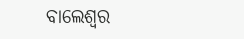ବାଲେଶ୍ବର